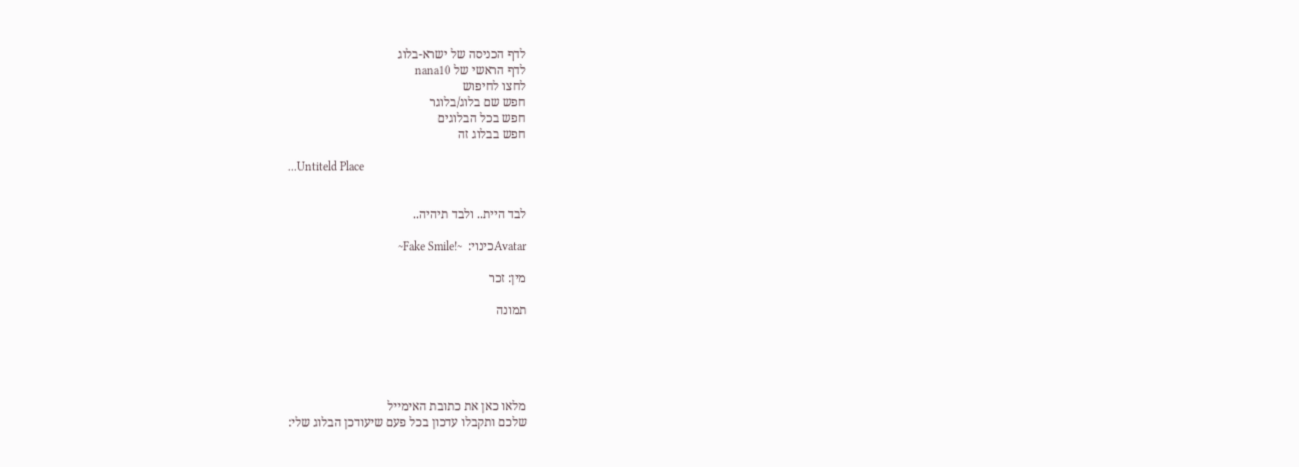לדף הכניסה של ישרא-בלוג
לדף הראשי של nana10
לחצו לחיפוש
חפש שם בלוג/בלוגר
חפש בכל הבלוגים
חפש בבלוג זה

...Untiteld Place


לבד היית.. ולבד תיהיה..

Avatarכינוי:  ~!Fake Smile~

מין: זכר

תמונה





מלאו כאן את כתובת האימייל
שלכם ותקבלו עדכון בכל פעם שיעודכן הבלוג שלי: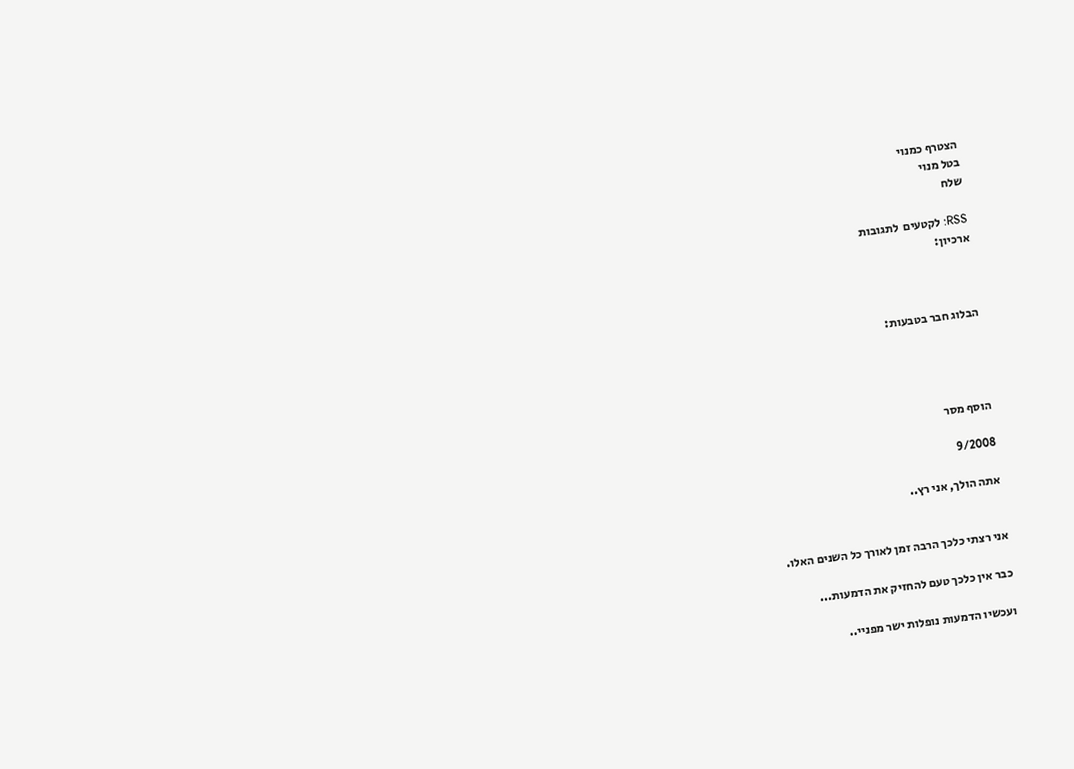הצטרף כמנוי
בטל מנוי
שלח

RSS: לקטעים  לתגובות
ארכיון:



הבלוג חבר בטבעות:




הוסף מסר

9/2008

אתה הולך, אני רץ..


אני רצתי כלכך הרבה זמן לאורך כל השנים האלו.

כבר אין כלכך טעם להחזיק את הדמעות...

ועכשיו הדמעות נופלות ישר מפניי..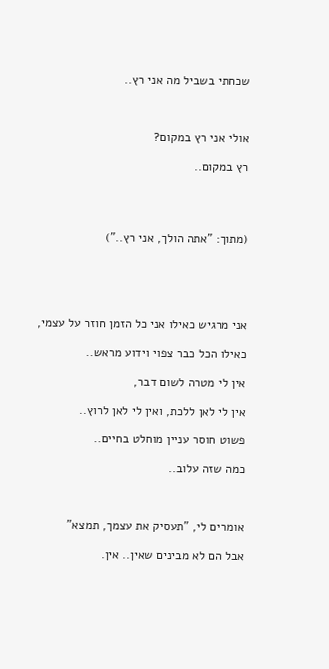שכחתי בשביל מה אני רץ..



אולי אני רץ במקום?

רץ במקום..




(מתוך: "אתה הולך, אני רץ..")





אני מרגיש כאילו אני כל הזמן חוזר על עצמי,

כאילו הכל כבר צפוי וידוע מראש..

אין לי מטרה לשום דבר,

אין לי לאן ללכת, ואין לי לאן לרוץ..

פשוט חוסר עניין מוחלט בחיים..

כמה שזה עלוב..



אומרים לי, "תעסיק את עצמך, תמצא"

אבל הם לא מבינים שאין.. אין.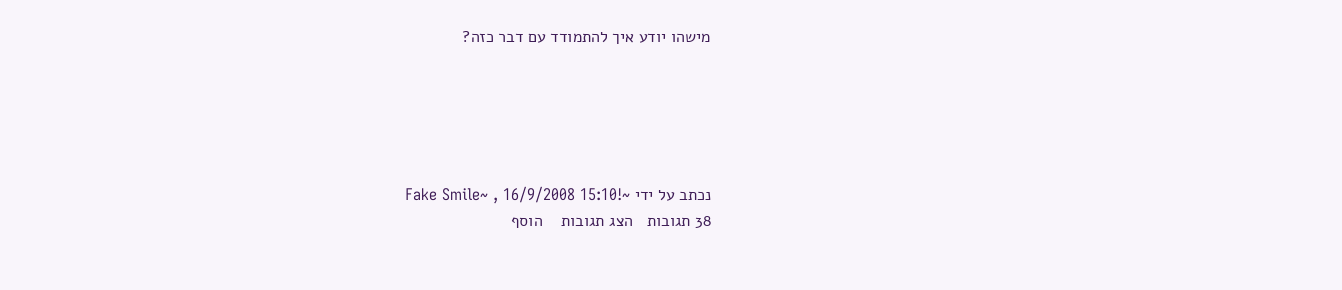מישהו יודע איך להתמודד עם דבר כזה?





נכתב על ידי ~!Fake Smile~ , 16/9/2008 15:10
38 תגובות   הצג תגובות    הוסף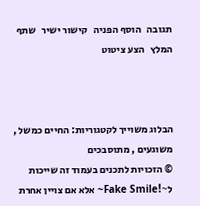תגובה   הוסף הפניה   קישור ישיר   שתף   המלץ   הצע ציטוט



הבלוג משוייך לקטגוריות: החיים כמשל , משוגעים , מתוסבכים
© הזכויות לתכנים בעמוד זה שייכות ל~!Fake Smile~ אלא אם צויין אחרת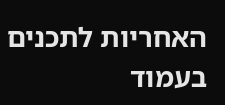האחריות לתכנים בעמוד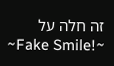זה חלה על ~!Fake Smile~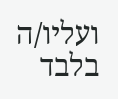ועליו/ה בלבד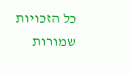כל הזכויות שמורות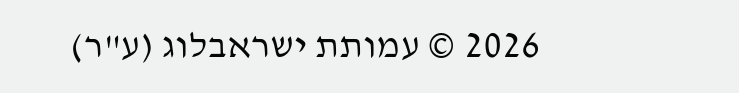2026 © עמותת ישראבלוג (ע"ר)